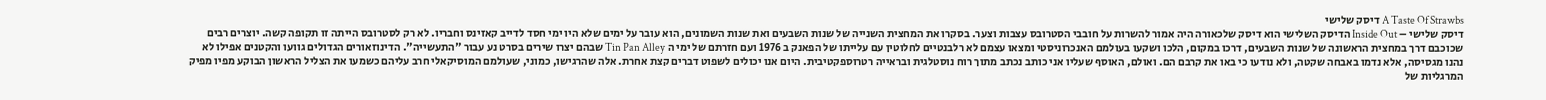A Taste Of Strawbs דיסק שלישי
דיסק שלישי – Inside Out הדיסק השלישי הוא דיסק שלכאורה היה אמור להשרות על חובבי הסטרובס עצבות וצער. בסקרו את המחצית השנייה של שנות השבעים ואת שנות השמונים, הוא עובר על ימים שלא היו ימי חסד לדייב קאזינס וחבריו. לא רק לסטרובס הייתה זו תקופה קשה. יוצרים רבים שכוכבם דרך במחצית הראשונה של שנות השבעים, דרכו במקום, הלכו ושקעו בעולמם האנכרוניסטי ומצאו עצמם לא רלבנטיים לחלוטין עם עלייתו של הפאנק ב 1976 ועם חזרתם של ימי ה Tin Pan Alley שבהם יצרו שירים בסרט נע עבור "התעשייה". הדינוזאורים הגדולים גוועו והקטנים אפילו לא נהנו מגסיסה, אלא נדמו באבחה שקטה, ולא נודעו כי באו את קרבם הם. ואולם, האוסף שעליו אני כותב נכתב מתוך רוח נוסטלגית ובראייה רטרוספקטיבית. היום אנו יכולים לשפוט דברים קצת אחרת. אלה שהרגישו, כמוני, שעולמם המוסיקאלי חרב עליהם כשמעו את הצליל הראשון הבוקע מפיו מפיק המרגליות של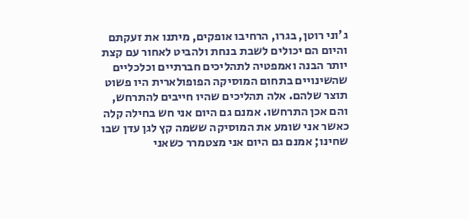ג'וני רוטן, בגרו, הרחיבו אופקים, מיתנו את זעקתם והיום הם יכולים לשבת בנחת ולהביט לאחור עם קצת יותר הבנה ואמפטיה לתהליכים חברתיים וכלכליים שהשינויים בתחום המוסיקה הפופולארית היו פשוט תוצר שלהם. אלה תהליכים שהיו חייבים להתרחש, והם אכן התרחשו. אמנם גם היום אני חש בחילה קלה כאשר אני שומע את המוסיקה ששמה קץ לגן עדן שבו שחינו; אמנם גם היום אני מצטמרר כשאני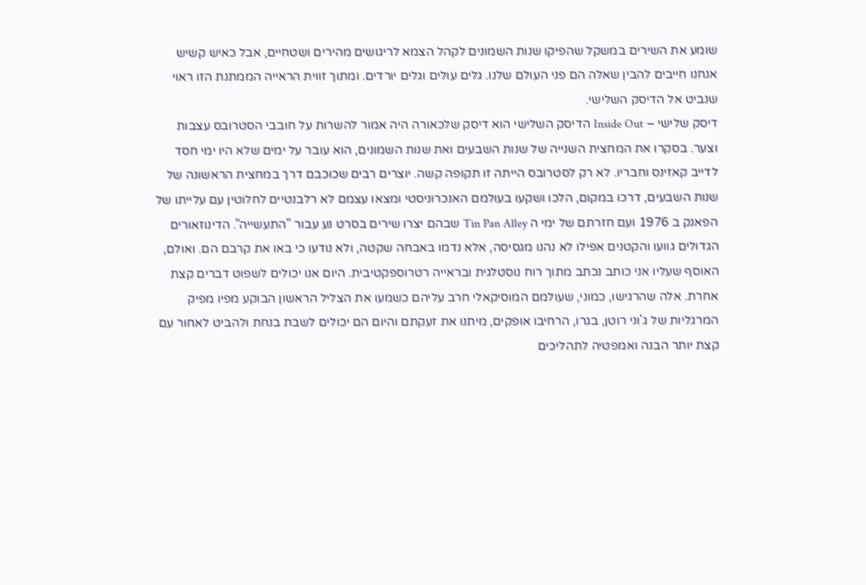שומע את השירים במשקל שהפיקו שנות השמונים לקהל הצמא לריגושים מהירים ושטחיים, אבל כאיש קשיש אנחנו חייבים להבין שאלה הם פני העולם שלנו. גלים עולים וגלים יורדים. ומתוך זווית הראייה הממתנת הזו ראוי שנביט אל הדיסק השלישי.
דיסק שלישי – Inside Out הדיסק השלישי הוא דיסק שלכאורה היה אמור להשרות על חובבי הסטרובס עצבות וצער. בסקרו את המחצית השנייה של שנות השבעים ואת שנות השמונים, הוא עובר על ימים שלא היו ימי חסד לדייב קאזינס וחבריו. לא רק לסטרובס הייתה זו תקופה קשה. יוצרים רבים שכוכבם דרך במחצית הראשונה של שנות השבעים, דרכו במקום, הלכו ושקעו בעולמם האנכרוניסטי ומצאו עצמם לא רלבנטיים לחלוטין עם עלייתו של הפאנק ב 1976 ועם חזרתם של ימי ה Tin Pan Alley שבהם יצרו שירים בסרט נע עבור "התעשייה". הדינוזאורים הגדולים גוועו והקטנים אפילו לא נהנו מגסיסה, אלא נדמו באבחה שקטה, ולא נודעו כי באו את קרבם הם. ואולם, האוסף שעליו אני כותב נכתב מתוך רוח נוסטלגית ובראייה רטרוספקטיבית. היום אנו יכולים לשפוט דברים קצת אחרת. אלה שהרגישו, כמוני, שעולמם המוסיקאלי חרב עליהם כשמעו את הצליל הראשון הבוקע מפיו מפיק המרגליות של ג'וני רוטן, בגרו, הרחיבו אופקים, מיתנו את זעקתם והיום הם יכולים לשבת בנחת ולהביט לאחור עם קצת יותר הבנה ואמפטיה לתהליכים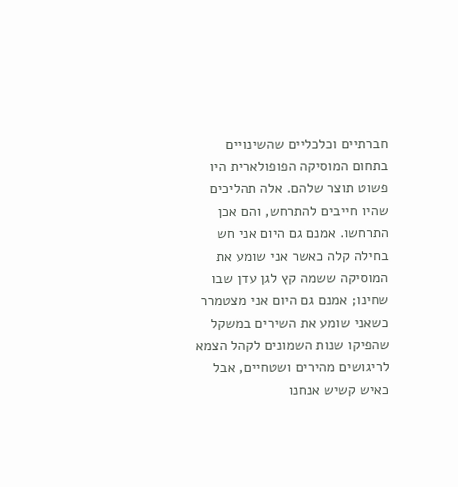חברתיים וכלכליים שהשינויים בתחום המוסיקה הפופולארית היו פשוט תוצר שלהם. אלה תהליכים שהיו חייבים להתרחש, והם אכן התרחשו. אמנם גם היום אני חש בחילה קלה כאשר אני שומע את המוסיקה ששמה קץ לגן עדן שבו שחינו; אמנם גם היום אני מצטמרר כשאני שומע את השירים במשקל שהפיקו שנות השמונים לקהל הצמא לריגושים מהירים ושטחיים, אבל כאיש קשיש אנחנו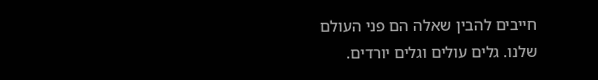חייבים להבין שאלה הם פני העולם שלנו. גלים עולים וגלים יורדים.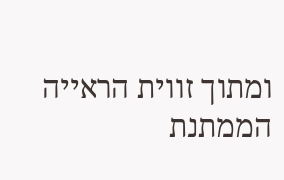ומתוך זווית הראייה הממתנת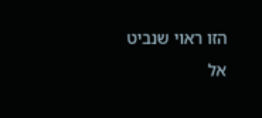הזו ראוי שנביט אל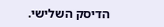הדיסק השלישי.